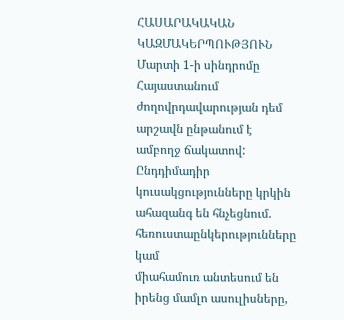ՀԱՍԱՐԱԿԱԿԱՆ ԿԱԶՄԱԿԵՐՊՈՒԹՅՈՒՆ
Մարտի 1-ի սինդրոմը
Հայաստանում ժողովրդավարության դեմ արշավն ընթանում է ամբողջ ճակատով: Ընդդիմադիր
կուսակցությունները կրկին ահազանգ են հնչեցնում. հեռուստաընկերությունները կամ
միահամուռ անտեսում են իրենց մամլո ասուլիսները,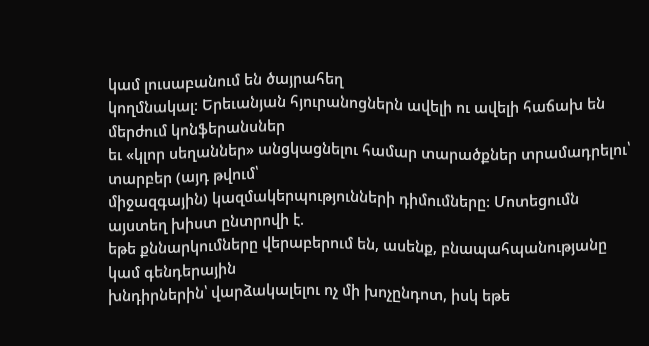կամ լուսաբանում են ծայրահեղ
կողմնակալ: Երեւանյան հյուրանոցներն ավելի ու ավելի հաճախ են մերժում կոնֆերանսներ
եւ «կլոր սեղաններ» անցկացնելու համար տարածքներ տրամադրելու՝ տարբեր (այդ թվում՝
միջազգային) կազմակերպությունների դիմումները: Մոտեցումն այստեղ խիստ ընտրովի է.
եթե քննարկումները վերաբերում են, ասենք, բնապահպանությանը կամ գենդերային
խնդիրներին՝ վարձակալելու ոչ մի խոչընդոտ, իսկ եթե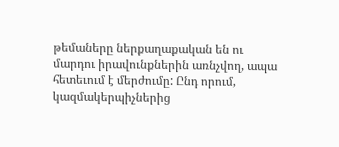թեմաները ներքաղաքական են ու
մարդու իրավունքներին առնչվող, ապա հետեւում է մերժումը: Ընդ որում,
կազմակերպիչներից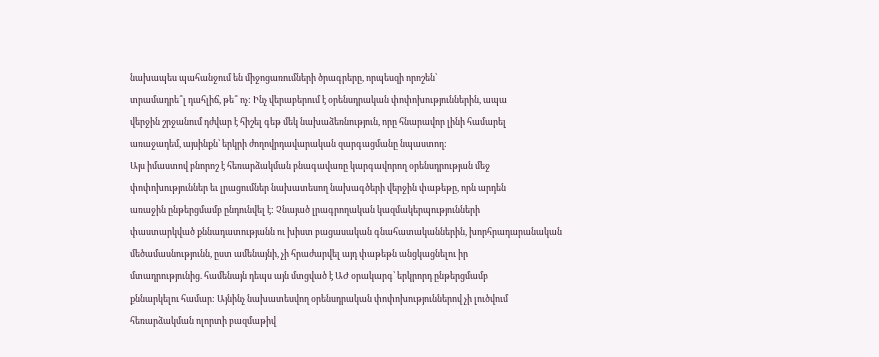նախապես պահանջում են միջոցառումների ծրագրերը, որպեսզի որոշեն՝
տրամադրե՞լ դահլիճ, թե՞ ոչ: Ինչ վերաբերում է օրենսդրական փոփոխություններին, ապա
վերջին շրջանում դժվար է հիշել գեթ մեկ նախաձեռնություն, որը հնարավոր լինի համարել
առաջադեմ, այսինքն՝ երկրի ժողովրդավարական զարգացմանը նպաստող:
Այս իմաստով բնորոշ է հեռարձակման բնագավառը կարգավորող օրենսդրության մեջ
փոփոխություններ եւ լրացումներ նախատեսող նախագծերի վերջին փաթեթը, որն արդեն
առաջին ընթերցմամբ ընդունվել է: Չնայած լրագրողական կազմակերպությունների
փաստարկված քննադատությանն ու խիստ բացասական գնահատականներին, խորհրադարանական
մեծամասնությունն, ըստ ամենայնի, չի հրաժարվել այդ փաթեթն անցկացնելու իր
մտադրությունից. համենայն դեպս այն մտցված է ԱԺ օրակարգ՝ երկրորդ ընթերցմամբ
քննարկելու համար: Այնինչ նախատեսվող օրենսդրական փոփոխություններով չի լուծվում
հեռարձակման ոլորտի բազմաթիվ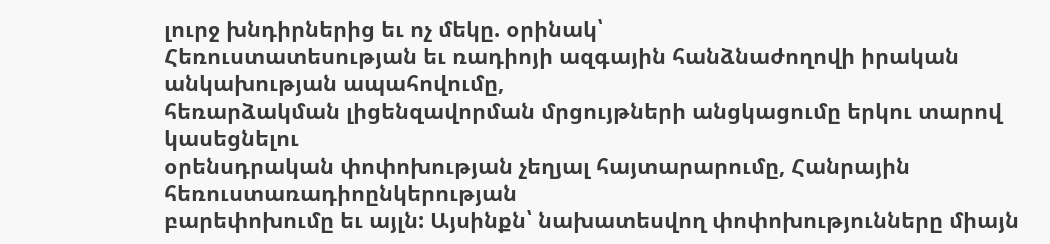լուրջ խնդիրներից եւ ոչ մեկը. օրինակ՝
Հեռուստատեսության եւ ռադիոյի ազգային հանձնաժողովի իրական անկախության ապահովումը,
հեռարձակման լիցենզավորման մրցույթների անցկացումը երկու տարով կասեցնելու
օրենսդրական փոփոխության չեղյալ հայտարարումը, Հանրային հեռուստառադիոընկերության
բարեփոխումը եւ այլն: Այսինքն՝ նախատեսվող փոփոխությունները միայն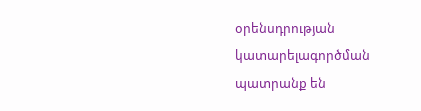օրենսդրության
կատարելագործման պատրանք են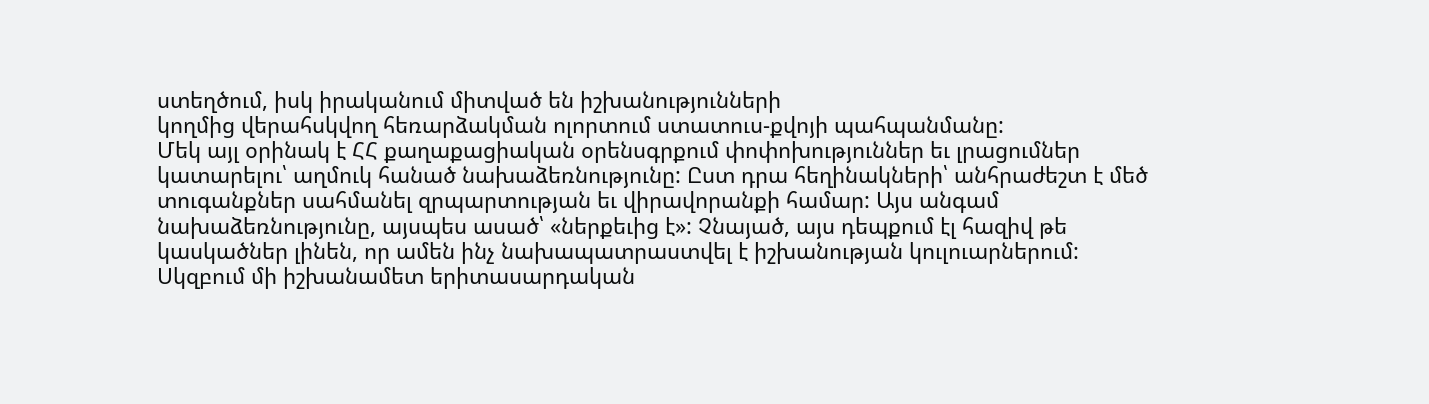ստեղծում, իսկ իրականում միտված են իշխանությունների
կողմից վերահսկվող հեռարձակման ոլորտում ստատուս-քվոյի պահպանմանը:
Մեկ այլ օրինակ է ՀՀ քաղաքացիական օրենսգրքում փոփոխություններ եւ լրացումներ
կատարելու՝ աղմուկ հանած նախաձեռնությունը: Ըստ դրա հեղինակների՝ անհրաժեշտ է մեծ
տուգանքներ սահմանել զրպարտության եւ վիրավորանքի համար: Այս անգամ
նախաձեռնությունը, այսպես ասած՝ «ներքեւից է»: Չնայած, այս դեպքում էլ հազիվ թե
կասկածներ լինեն, որ ամեն ինչ նախապատրաստվել է իշխանության կուլուարներում:
Սկզբում մի իշխանամետ երիտասարդական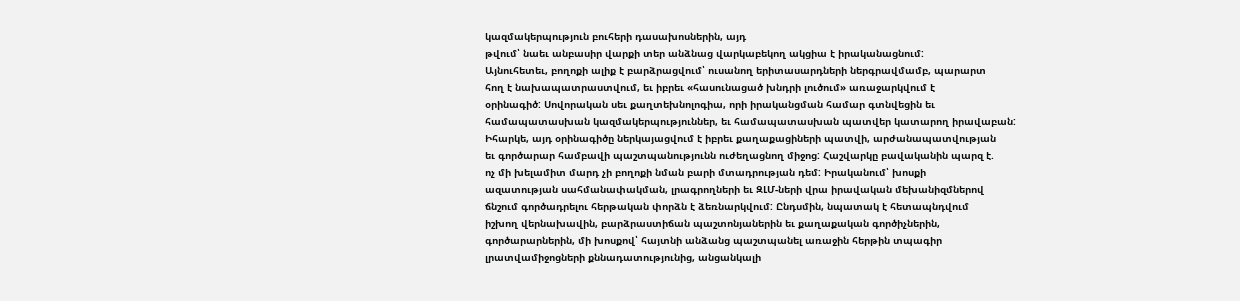կազմակերպություն բուհերի դասախոսներին, այդ
թվում՝ նաեւ անբասիր վարքի տեր անձնաց վարկաբեկող ակցիա է իրականացնում:
Այնուհետեւ, բողոքի ալիք է բարձրացվում՝ ուսանող երիտասարդների ներգրավմամբ, պարարտ
հող է նախապատրաստվում, եւ իբրեւ «հասունացած խնդրի լուծում» առաջարկվում է
օրինագիծ: Սովորական սեւ քաղտեխնոլոգիա, որի իրականցման համար գտնվեցին եւ
համապատասխան կազմակերպություններ, եւ համապատասխան պատվեր կատարող իրավաբան:
Իհարկե, այդ օրինագիծը ներկայացվում է իբրեւ քաղաքացիների պատվի, արժանապատվության
եւ գործարար համբավի պաշտպանությունն ուժեղացնող միջոց: Հաշվարկը բավականին պարզ է.
ոչ մի խելամիտ մարդ չի բողոքի նման բարի մտադրության դեմ: Իրականում՝ խոսքի
ազատության սահմանափակման, լրագրողների եւ ԶԼՄ-ների վրա իրավական մեխանիզմներով
ճնշում գործադրելու հերթական փորձն է ձեռնարկվում: Ընդսմին, նպատակ է հետապնդվում
իշխող վերնախավին, բարձրաստիճան պաշտոնյաներին եւ քաղաքական գործիչներին,
գործարարներին, մի խոսքով՝ հայտնի անձանց պաշտպանել առաջին հերթին տպագիր
լրատվամիջոցների քննադատությունից, անցանկալի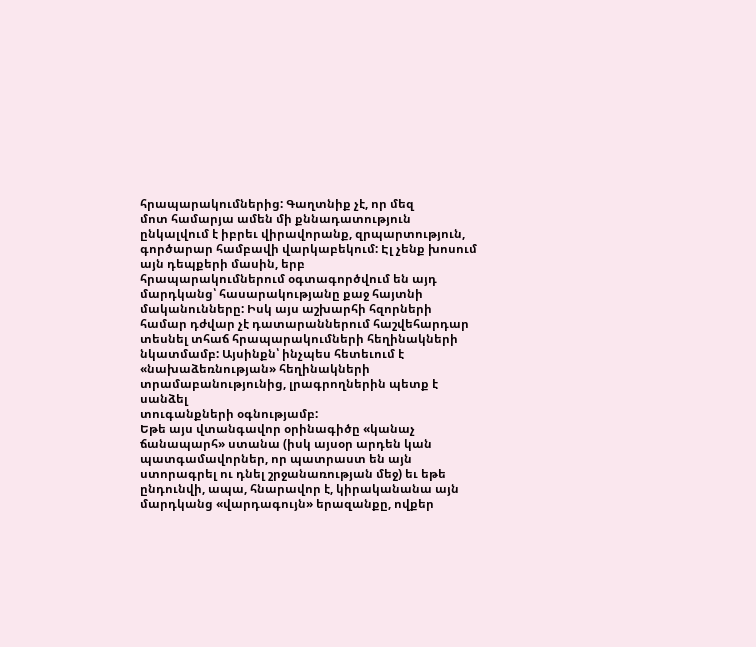հրապարակումներից: Գաղտնիք չէ, որ մեզ
մոտ համարյա ամեն մի քննադատություն ընկալվում է իբրեւ վիրավորանք, զրպարտություն,
գործարար համբավի վարկաբեկում: Էլ չենք խոսում այն դեպքերի մասին, երբ
հրապարակումներում օգտագործվում են այդ մարդկանց՝ հասարակությանը քաջ հայտնի
մականունները: Իսկ այս աշխարհի հզորների համար դժվար չէ դատարաններում հաշվեհարդար
տեսնել տհաճ հրապարակումների հեղինակների նկատմամբ: Այսինքն՝ ինչպես հետեւում է
«նախաձեռնության» հեղինակների տրամաբանությունից, լրագրողներին պետք է սանձել
տուգանքների օգնությամբ:
Եթե այս վտանգավոր օրինագիծը «կանաչ ճանապարհ» ստանա (իսկ այսօր արդեն կան
պատգամավորներ, որ պատրաստ են այն ստորագրել ու դնել շրջանառության մեջ) եւ եթե
ընդունվի, ապա, հնարավոր է, կիրականանա այն մարդկանց «վարդագույն» երազանքը, ովքեր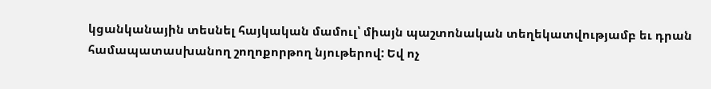կցանկանային տեսնել հայկական մամուլ՝ միայն պաշտոնական տեղեկատվությամբ եւ դրան
համապատասխանող շողոքորթող նյութերով: Եվ ոչ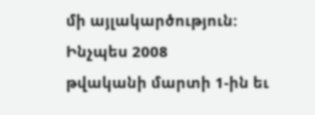մի այլակարծություն: Ինչպես 2008
թվականի մարտի 1-ին եւ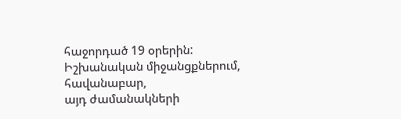հաջորդած 19 օրերին: Իշխանական միջանցքներում, հավանաբար,
այդ ժամանակների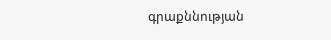գրաքննության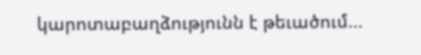կարոտաբաղձությունն է թեւածում...